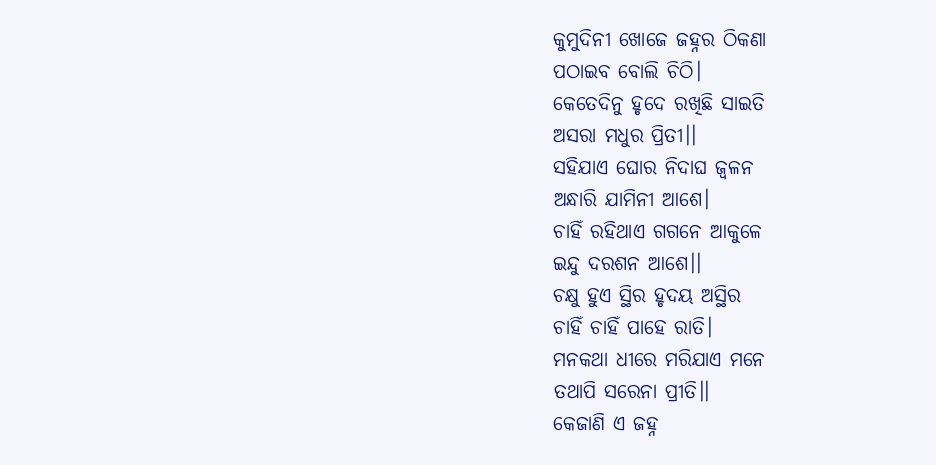କୁମୁଦିନୀ ଖୋଜେ ଜହ୍ନର ଠିକଣା
ପଠାଇବ ବୋଲି ଚିଠି।
କେତେଦିନୁ ହୃଦେ ରଖିଛି ସାଇତି
ଅସରା ମଧୁର ପ୍ରିତୀ।।
ସହିଯାଏ ଘୋର ନିଦାଘ ଜ୍ଵଳନ
ଅନ୍ଧାରି ଯାମିନୀ ଆଶେ।
ଚାହିଁ ରହିଥାଏ ଗଗନେ ଆକୁଳେ
ଇନ୍ଦୁ ଦରଶନ ଆଶେ।।
ଚକ୍ଷୁ ହୁଏ ସ୍ଥିର ହୃଦୟ ଅସ୍ଥିର
ଚାହିଁ ଚାହିଁ ପାହେ ରାତି।
ମନକଥା ଧୀରେ ମରିଯାଏ ମନେ
ତଥାପି ସରେନା ପ୍ରୀତି।।
କେଜାଣି ଏ ଜହ୍ନ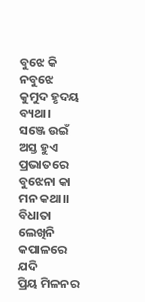ବୁଝେ କି ନବୁଝେ
କୁମୁଦ ହୃଦୟ ବ୍ୟଥା।
ସଞ୍ଜେ ଉଇଁ ଅସ୍ତ ହୁଏ ପ୍ରଭାତରେ
ବୁଝେନା କା ମନ କଥା।।
ବିଧାତା ଲେଖିନି କପାଳରେ ଯଦି
ପ୍ରିୟ ମିଳନର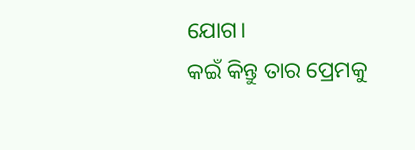ଯୋଗ।
କଇଁ କିନ୍ତୁ ତାର ପ୍ରେମକୁ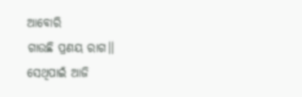ଆବୋରି
ଗାଉଛି ପ୍ରଣୟ ରାଗ।।
ସେଥିପାଇଁ ଆଜି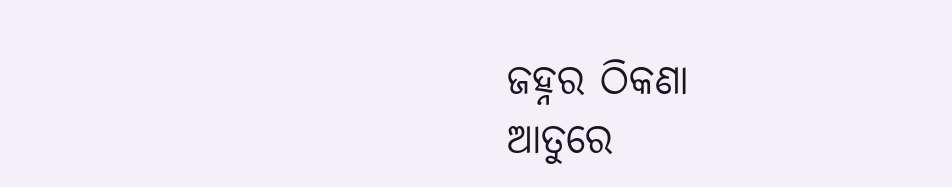ଜହ୍ନର ଠିକଣା
ଆତୁରେ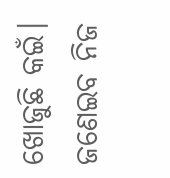ଖୋଜୁଛି କଇଁ।
ଜଣେଇବ ନିଜ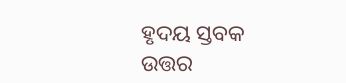ହୃଦୟ ସ୍ତବକ
ଉତ୍ତର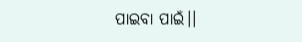ପାଇବା ପାଇଁ।।